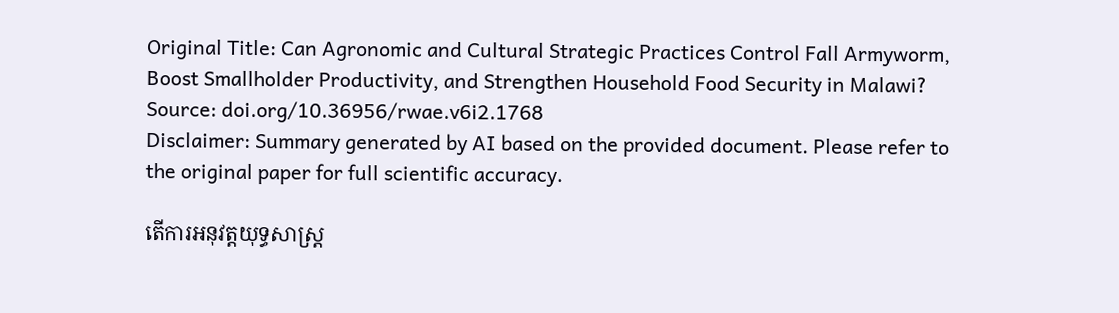Original Title: Can Agronomic and Cultural Strategic Practices Control Fall Armyworm, Boost Smallholder Productivity, and Strengthen Household Food Security in Malawi?
Source: doi.org/10.36956/rwae.v6i2.1768
Disclaimer: Summary generated by AI based on the provided document. Please refer to the original paper for full scientific accuracy.

តើការអនុវត្តយុទ្ធសាស្រ្ត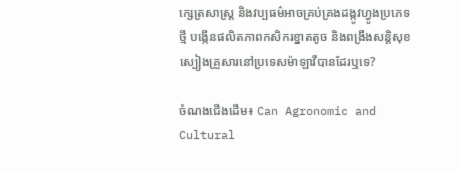ក្សេត្រសាស្ត្រ និងវប្បធម៌អាចគ្រប់គ្រងដង្កូវហ្វូងប្រភេទថ្មី បង្កើនផលិតភាពកសិករខ្នាតតូច និងពង្រឹងសន្តិសុខស្បៀងគ្រួសារនៅប្រទេសម៉ាឡាវីបានដែរឬទេ?

ចំណងជើងដើម៖ Can Agronomic and Cultural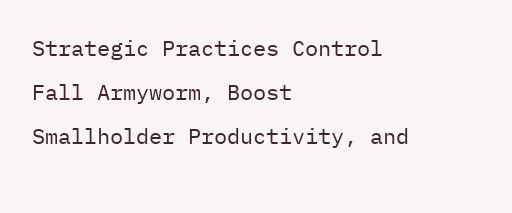Strategic Practices Control Fall Armyworm, Boost Smallholder Productivity, and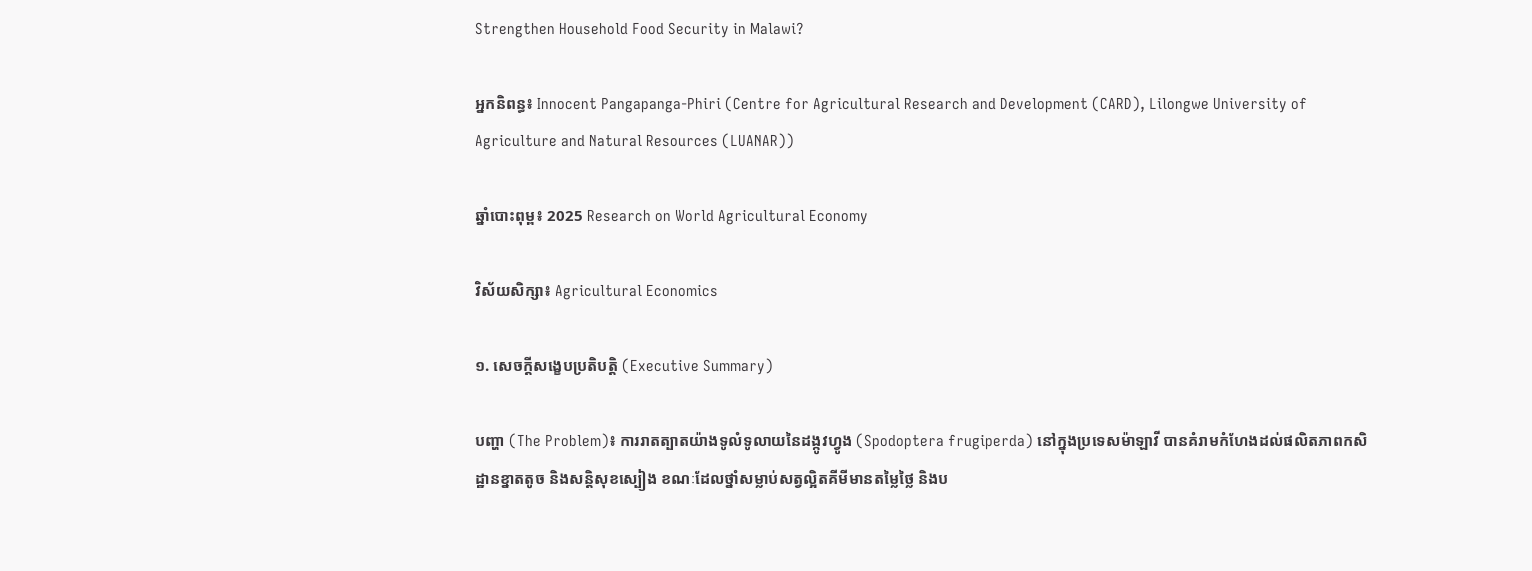Strengthen Household Food Security in Malawi?

អ្នកនិពន្ធ៖ Innocent Pangapanga-Phiri (Centre for Agricultural Research and Development (CARD), Lilongwe University of Agriculture and Natural Resources (LUANAR))

ឆ្នាំបោះពុម្ព៖ 2025 Research on World Agricultural Economy

វិស័យសិក្សា៖ Agricultural Economics

១. សេចក្តីសង្ខេបប្រតិបត្តិ (Executive Summary)

បញ្ហា (The Problem)៖ ការរាតត្បាតយ៉ាងទូលំទូលាយនៃដង្កូវហ្វូង (Spodoptera frugiperda) នៅក្នុងប្រទេសម៉ាឡាវី បានគំរាមកំហែងដល់ផលិតភាពកសិដ្ឋានខ្នាតតូច និងសន្តិសុខស្បៀង ខណៈដែលថ្នាំសម្លាប់សត្វល្អិតគីមីមានតម្លៃថ្លៃ និងប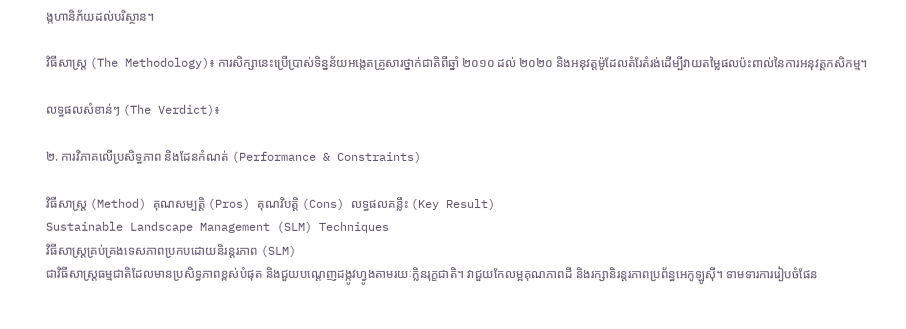ង្កហានិភ័យដល់បរិស្ថាន។

វិធីសាស្ត្រ (The Methodology)៖ ការសិក្សានេះប្រើប្រាស់ទិន្នន័យអង្កេតគ្រួសារថ្នាក់ជាតិពីឆ្នាំ ២០១០ ដល់ ២០២០ និងអនុវត្តម៉ូដែលតំរែតំរង់ដើម្បីវាយតម្លៃផលប៉ះពាល់នៃការអនុវត្តកសិកម្ម។

លទ្ធផលសំខាន់ៗ (The Verdict)៖

២. ការវិភាគលើប្រសិទ្ធភាព និងដែនកំណត់ (Performance & Constraints)

វិធីសាស្ត្រ (Method) គុណសម្បត្តិ (Pros) គុណវិបត្តិ (Cons) លទ្ធផលគន្លឹះ (Key Result)
Sustainable Landscape Management (SLM) Techniques
វិធីសាស្ត្រគ្រប់គ្រងទេសភាពប្រកបដោយនិរន្តរភាព (SLM)
ជាវិធីសាស្ត្រធម្មជាតិដែលមានប្រសិទ្ធភាពខ្ពស់បំផុត និងជួយបណ្តេញដង្កូវហ្វូងតាមរយៈក្លិនរុក្ខជាតិ។ វាជួយកែលម្អគុណភាពដី និងរក្សានិរន្តរភាពប្រព័ន្ធអេកូឡូស៊ី។ ទាមទារការរៀបចំផែន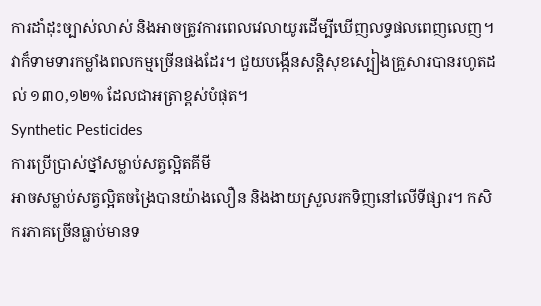ការដាំដុះច្បាស់លាស់ និងអាចត្រូវការពេលវេលាយូរដើម្បីឃើញលទ្ធផលពេញលេញ។ វាក៏ទាមទារកម្លាំងពលកម្មច្រើនផងដែរ។ ជួយបង្កើនសន្តិសុខស្បៀងគ្រួសារបានរហូតដល់ ១៣០,១២% ដែលជាអត្រាខ្ពស់បំផុត។
Synthetic Pesticides
ការប្រើប្រាស់ថ្នាំសម្លាប់សត្វល្អិតគីមី
អាចសម្លាប់សត្វល្អិតចង្រៃបានយ៉ាងលឿន និងងាយស្រួលរកទិញនៅលើទីផ្សារ។ កសិករភាគច្រើនធ្លាប់មានទ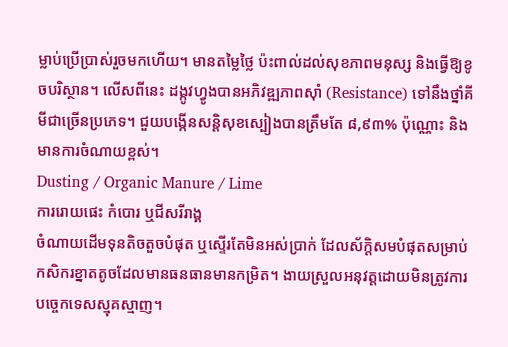ម្លាប់ប្រើប្រាស់រួចមកហើយ។ មានតម្លៃថ្លៃ ប៉ះពាល់ដល់សុខភាពមនុស្ស និងធ្វើឱ្យខូចបរិស្ថាន។ លើសពីនេះ ដង្កូវហ្វូងបានអភិវឌ្ឍភាពស៊ាំ (Resistance) ទៅនឹងថ្នាំគីមីជាច្រើនប្រភេទ។ ជួយបង្កើនសន្តិសុខស្បៀងបានត្រឹមតែ ៨,៩៣% ប៉ុណ្ណោះ និងមានការចំណាយខ្ពស់។
Dusting / Organic Manure / Lime
ការរោយផេះ កំបោរ ឬជីសរីរាង្គ
ចំណាយដើមទុនតិចតួចបំផុត ឬស្ទើរតែមិនអស់ប្រាក់ ដែលស័ក្តិសមបំផុតសម្រាប់កសិករខ្នាតតូចដែលមានធនធានមានកម្រិត។ ងាយស្រួលអនុវត្តដោយមិនត្រូវការបច្ចេកទេសស្មុគស្មាញ។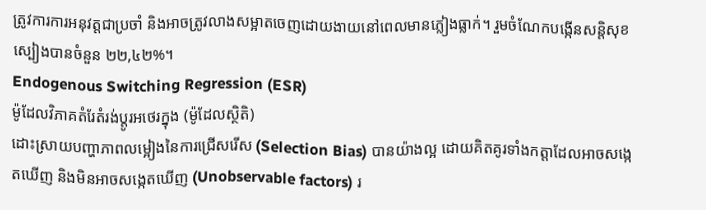ត្រូវការការអនុវត្តជាប្រចាំ និងអាចត្រូវលាងសម្អាតចេញដោយងាយនៅពេលមានភ្លៀងធ្លាក់។ រួមចំណែកបង្កើនសន្តិសុខស្បៀងបានចំនួន ២២,៤២%។
Endogenous Switching Regression (ESR)
ម៉ូដែលវិភាគតំរែតំរង់ប្តូរអថេរក្នុង (ម៉ូដែលស្ថិតិ)
ដោះស្រាយបញ្ហាភាពលម្អៀងនៃការជ្រើសរើស (Selection Bias) បានយ៉ាងល្អ ដោយគិតគូរទាំងកត្តាដែលអាចសង្កេតឃើញ និងមិនអាចសង្កេតឃើញ (Unobservable factors) រ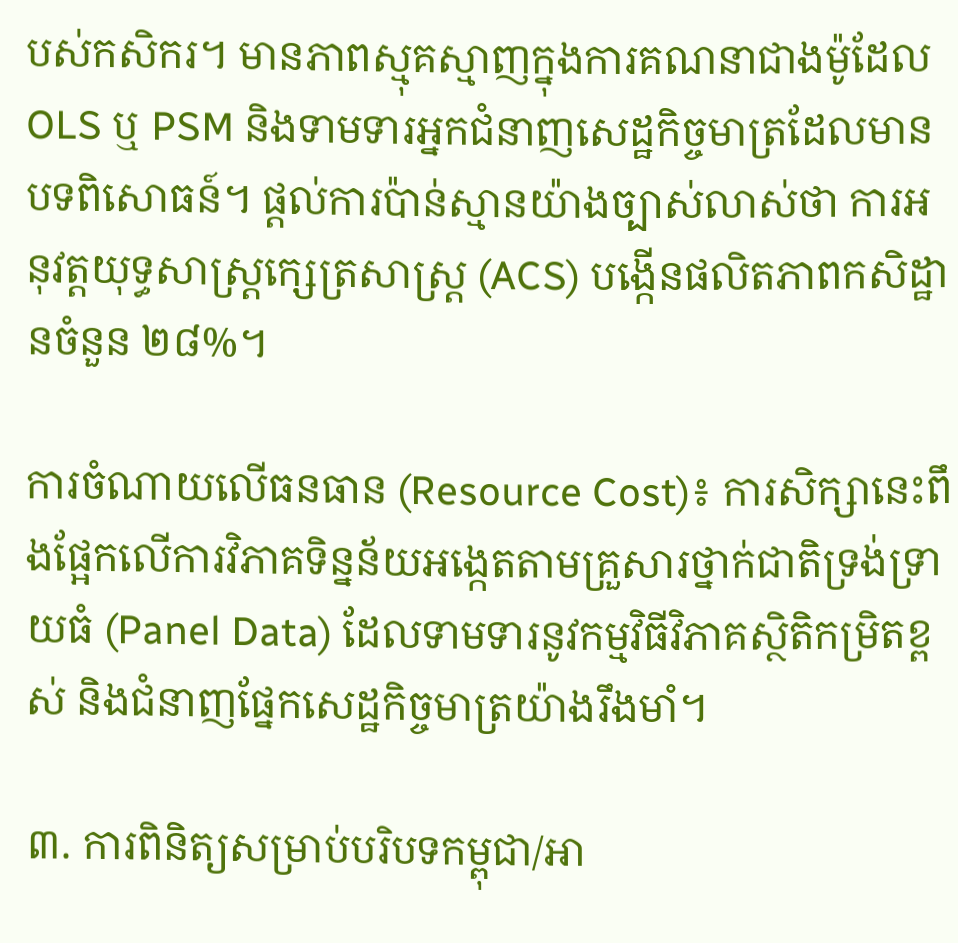បស់កសិករ។ មានភាពស្មុគស្មាញក្នុងការគណនាជាងម៉ូដែល OLS ឬ PSM និងទាមទារអ្នកជំនាញសេដ្ឋកិច្ចមាត្រដែលមានបទពិសោធន៍។ ផ្តល់ការប៉ាន់ស្មានយ៉ាងច្បាស់លាស់ថា ការអនុវត្តយុទ្ធសាស្ត្រក្សេត្រសាស្ត្រ (ACS) បង្កើនផលិតភាពកសិដ្ឋានចំនួន ២៨%។

ការចំណាយលើធនធាន (Resource Cost)៖ ការសិក្សានេះពឹងផ្អែកលើការវិភាគទិន្នន័យអង្កេតតាមគ្រួសារថ្នាក់ជាតិទ្រង់ទ្រាយធំ (Panel Data) ដែលទាមទារនូវកម្មវិធីវិភាគស្ថិតិកម្រិតខ្ពស់ និងជំនាញផ្នែកសេដ្ឋកិច្ចមាត្រយ៉ាងរឹងមាំ។

៣. ការពិនិត្យសម្រាប់បរិបទកម្ពុជា/អា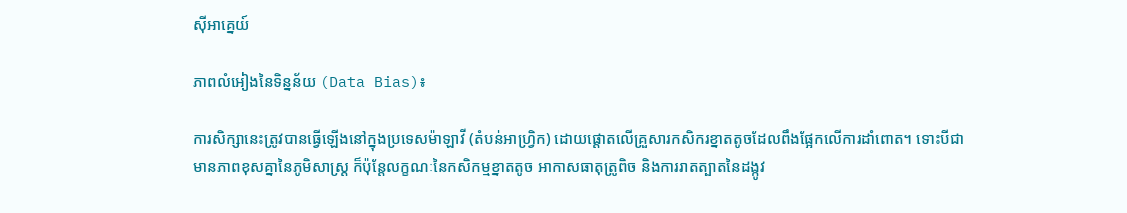ស៊ីអាគ្នេយ៍

ភាពលំអៀងនៃទិន្នន័យ (Data Bias)៖

ការសិក្សានេះត្រូវបានធ្វើឡើងនៅក្នុងប្រទេសម៉ាឡាវី (តំបន់អាហ្វ្រិក) ដោយផ្តោតលើគ្រួសារកសិករខ្នាតតូចដែលពឹងផ្អែកលើការដាំពោត។ ទោះបីជាមានភាពខុសគ្នានៃភូមិសាស្ត្រ ក៏ប៉ុន្តែលក្ខណៈនៃកសិកម្មខ្នាតតូច អាកាសធាតុត្រូពិច និងការរាតត្បាតនៃដង្កូវ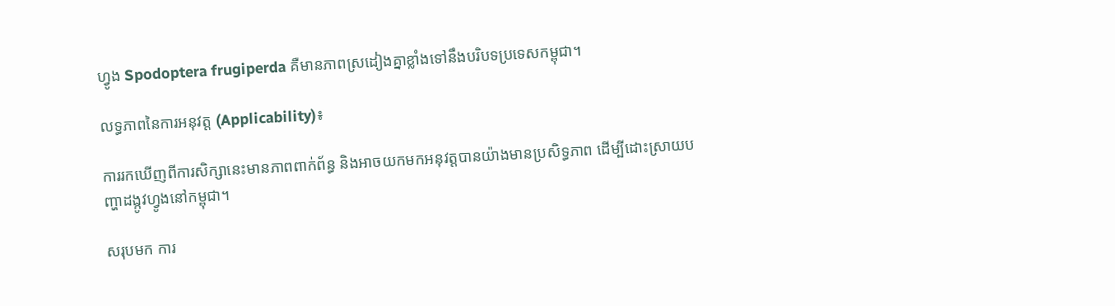ហ្វូង Spodoptera frugiperda គឺមានភាពស្រដៀងគ្នាខ្លាំងទៅនឹងបរិបទប្រទេសកម្ពុជា។

លទ្ធភាពនៃការអនុវត្ត (Applicability)៖

ការរកឃើញពីការសិក្សានេះមានភាពពាក់ព័ន្ធ និងអាចយកមកអនុវត្តបានយ៉ាងមានប្រសិទ្ធភាព ដើម្បីដោះស្រាយបញ្ហាដង្កូវហ្វូងនៅកម្ពុជា។

សរុបមក ការ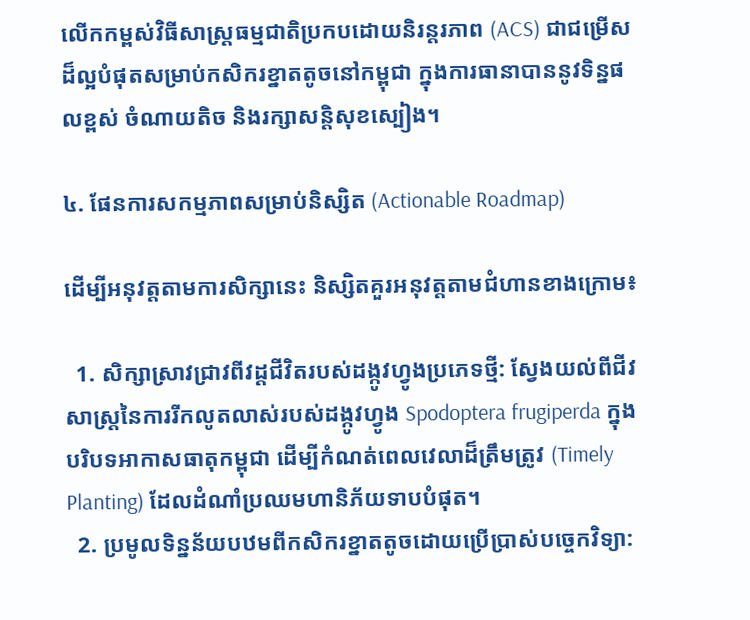លើកកម្ពស់វិធីសាស្ត្រធម្មជាតិប្រកបដោយនិរន្តរភាព (ACS) ជាជម្រើសដ៏ល្អបំផុតសម្រាប់កសិករខ្នាតតូចនៅកម្ពុជា ក្នុងការធានាបាននូវទិន្នផលខ្ពស់ ចំណាយតិច និងរក្សាសន្តិសុខស្បៀង។

៤. ផែនការសកម្មភាពសម្រាប់និស្សិត (Actionable Roadmap)

ដើម្បីអនុវត្តតាមការសិក្សានេះ និស្សិតគួរអនុវត្តតាមជំហានខាងក្រោម៖

  1. សិក្សាស្រាវជ្រាវពីវដ្តជីវិតរបស់ដង្កូវហ្វូងប្រភេទថ្មី: ស្វែងយល់ពីជីវសាស្ត្រនៃការរីកលូតលាស់របស់ដង្កូវហ្វូង Spodoptera frugiperda ក្នុងបរិបទអាកាសធាតុកម្ពុជា ដើម្បីកំណត់ពេលវេលាដ៏ត្រឹមត្រូវ (Timely Planting) ដែលដំណាំប្រឈមហានិភ័យទាបបំផុត។
  2. ប្រមូលទិន្នន័យបឋមពីកសិករខ្នាតតូចដោយប្រើប្រាស់បច្ចេកវិទ្យា: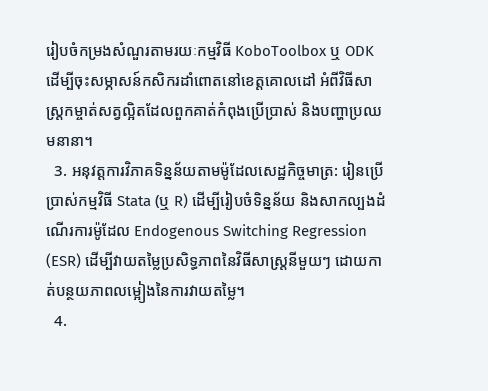រៀបចំកម្រងសំណួរតាមរយៈកម្មវិធី KoboToolbox ឬ ODK ដើម្បីចុះសម្ភាសន៍កសិករដាំពោតនៅខេត្តគោលដៅ អំពីវិធីសាស្ត្រកម្ចាត់សត្វល្អិតដែលពួកគាត់កំពុងប្រើប្រាស់ និងបញ្ហាប្រឈមនានា។
  3. អនុវត្តការវិភាគទិន្នន័យតាមម៉ូដែលសេដ្ឋកិច្ចមាត្រ: រៀនប្រើប្រាស់កម្មវិធី Stata (ឬ R) ដើម្បីរៀបចំទិន្នន័យ និងសាកល្បងដំណើរការម៉ូដែល Endogenous Switching Regression (ESR) ដើម្បីវាយតម្លៃប្រសិទ្ធភាពនៃវិធីសាស្ត្រនីមួយៗ ដោយកាត់បន្ថយភាពលម្អៀងនៃការវាយតម្លៃ។
  4.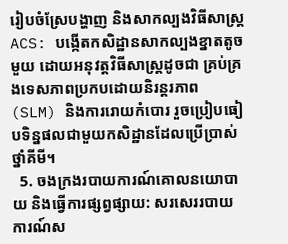រៀបចំស្រែបង្ហាញ និងសាកល្បងវិធីសាស្ត្រ ACS: បង្កើតកសិដ្ឋានសាកល្បងខ្នាតតូចមួយ ដោយអនុវត្តវិធីសាស្ត្រដូចជា គ្រប់គ្រងទេសភាពប្រកបដោយនិរន្តរភាព (SLM) និងការរោយកំបោរ រួចប្រៀបធៀបទិន្នផលជាមួយកសិដ្ឋានដែលប្រើប្រាស់ថ្នាំគីមី។
  5. ចងក្រងរបាយការណ៍គោលនយោបាយ និងធ្វើការផ្សព្វផ្សាយ: សរសេររបាយការណ៍ស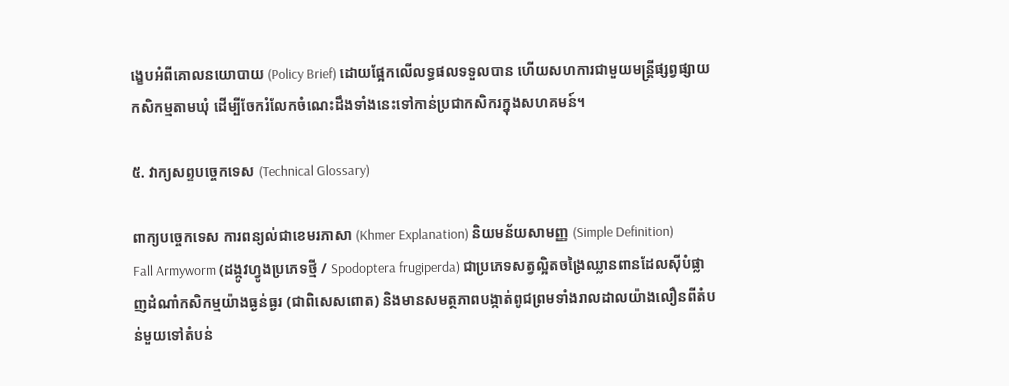ង្ខេបអំពីគោលនយោបាយ (Policy Brief) ដោយផ្អែកលើលទ្ធផលទទួលបាន ហើយសហការជាមួយមន្ត្រីផ្សព្វផ្សាយកសិកម្មតាមឃុំ ដើម្បីចែករំលែកចំណេះដឹងទាំងនេះទៅកាន់ប្រជាកសិករក្នុងសហគមន៍។

៥. វាក្យសព្ទបច្ចេកទេស (Technical Glossary)

ពាក្យបច្ចេកទេស ការពន្យល់ជាខេមរភាសា (Khmer Explanation) និយមន័យសាមញ្ញ (Simple Definition)
Fall Armyworm (ដង្កូវហ្វូងប្រភេទថ្មី / Spodoptera frugiperda) ជាប្រភេទសត្វល្អិតចង្រៃឈ្លានពានដែលស៊ីបំផ្លាញដំណាំកសិកម្មយ៉ាងធ្ងន់ធ្ងរ (ជាពិសេសពោត) និងមានសមត្ថភាពបង្កាត់ពូជព្រមទាំងរាលដាលយ៉ាងលឿនពីតំបន់មួយទៅតំបន់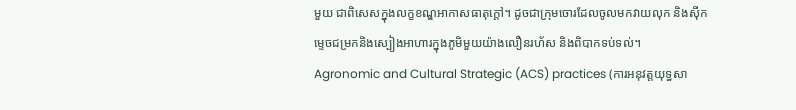មួយ ជាពិសេសក្នុងលក្ខខណ្ឌអាកាសធាតុក្តៅ។ ដូចជាក្រុមចោរដែលចូលមកវាយលុក និងស៊ីកម្ទេចជម្រកនិងស្បៀងអាហារក្នុងភូមិមួយយ៉ាងលឿនរហ័ស និងពិបាកទប់ទល់។
Agronomic and Cultural Strategic (ACS) practices (ការអនុវត្តយុទ្ធសា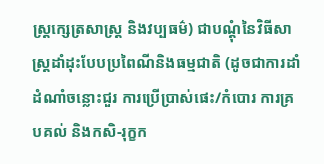ស្ត្រក្សេត្រសាស្ត្រ និងវប្បធម៌) ជាបណ្តុំនៃវិធីសាស្ត្រដាំដុះបែបប្រពៃណីនិងធម្មជាតិ (ដូចជាការដាំដំណាំចន្លោះជួរ ការប្រើប្រាស់ផេះ/កំបោរ ការគ្របគល់ និងកសិ-រុក្ខក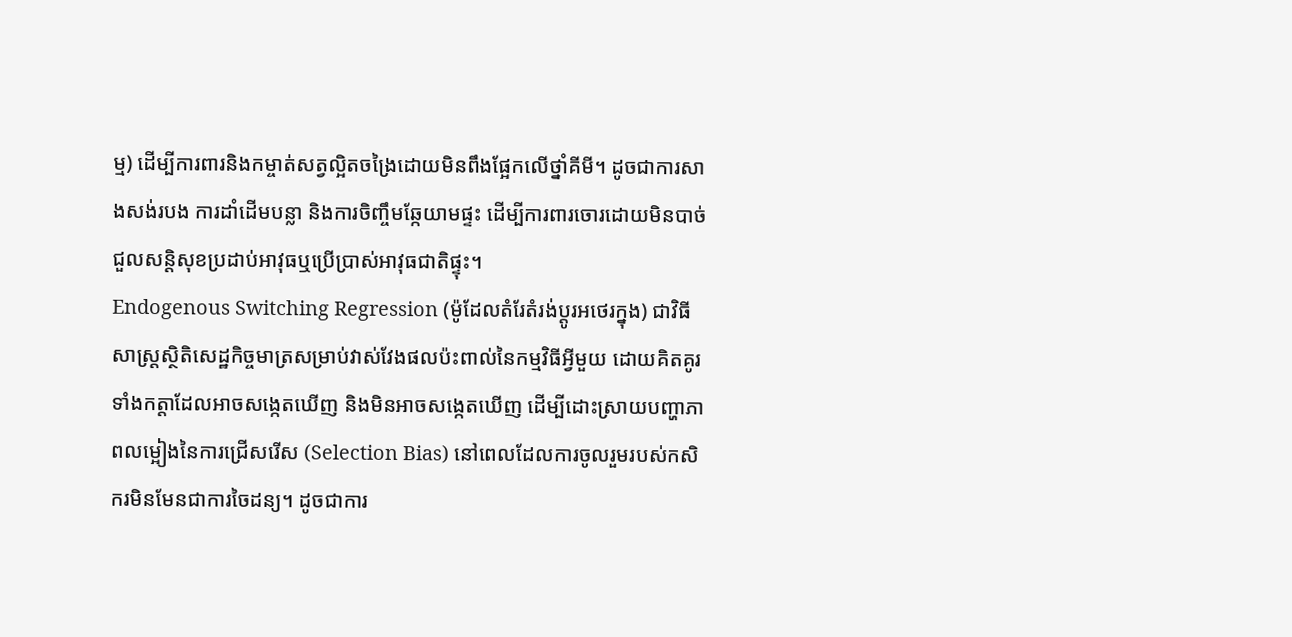ម្ម) ដើម្បីការពារនិងកម្ចាត់សត្វល្អិតចង្រៃដោយមិនពឹងផ្អែកលើថ្នាំគីមី។ ដូចជាការសាងសង់របង ការដាំដើមបន្លា និងការចិញ្ចឹមឆ្កែយាមផ្ទះ ដើម្បីការពារចោរដោយមិនបាច់ជួលសន្តិសុខប្រដាប់អាវុធឬប្រើប្រាស់អាវុធជាតិផ្ទុះ។
Endogenous Switching Regression (ម៉ូដែលតំរែតំរង់ប្តូរអថេរក្នុង) ជាវិធីសាស្ត្រស្ថិតិសេដ្ឋកិច្ចមាត្រសម្រាប់វាស់វែងផលប៉ះពាល់នៃកម្មវិធីអ្វីមួយ ដោយគិតគូរទាំងកត្តាដែលអាចសង្កេតឃើញ និងមិនអាចសង្កេតឃើញ ដើម្បីដោះស្រាយបញ្ហាភាពលម្អៀងនៃការជ្រើសរើស (Selection Bias) នៅពេលដែលការចូលរួមរបស់កសិករមិនមែនជាការចៃដន្យ។ ដូចជាការ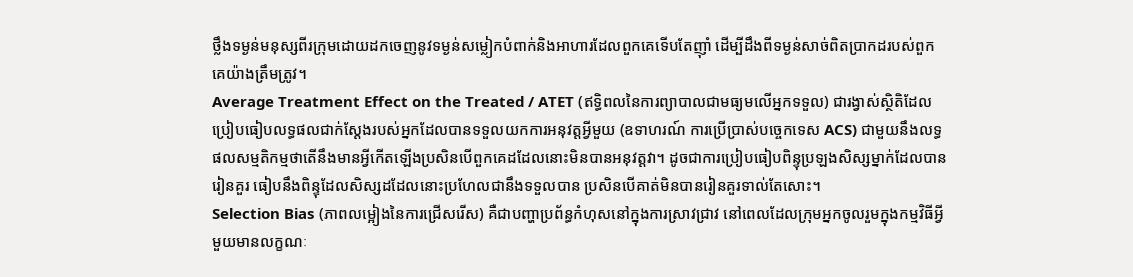ថ្លឹងទម្ងន់មនុស្សពីរក្រុមដោយដកចេញនូវទម្ងន់សម្លៀកបំពាក់និងអាហារដែលពួកគេទើបតែញ៉ាំ ដើម្បីដឹងពីទម្ងន់សាច់ពិតប្រាកដរបស់ពួកគេយ៉ាងត្រឹមត្រូវ។
Average Treatment Effect on the Treated / ATET (ឥទ្ធិពលនៃការព្យាបាលជាមធ្យមលើអ្នកទទួល) ជារង្វាស់ស្ថិតិដែលប្រៀបធៀបលទ្ធផលជាក់ស្តែងរបស់អ្នកដែលបានទទួលយកការអនុវត្តអ្វីមួយ (ឧទាហរណ៍ ការប្រើប្រាស់បច្ចេកទេស ACS) ជាមួយនឹងលទ្ធផលសម្មតិកម្មថាតើនឹងមានអ្វីកើតឡើងប្រសិនបើពួកគេដដែលនោះមិនបានអនុវត្តវា។ ដូចជាការប្រៀបធៀបពិន្ទុប្រឡងសិស្សម្នាក់ដែលបានរៀនគួរ ធៀបនឹងពិន្ទុដែលសិស្សដដែលនោះប្រហែលជានឹងទទួលបាន ប្រសិនបើគាត់មិនបានរៀនគួរទាល់តែសោះ។
Selection Bias (ភាពលម្អៀងនៃការជ្រើសរើស) គឺជាបញ្ហាប្រព័ន្ធកំហុសនៅក្នុងការស្រាវជ្រាវ នៅពេលដែលក្រុមអ្នកចូលរួមក្នុងកម្មវិធីអ្វីមួយមានលក្ខណៈ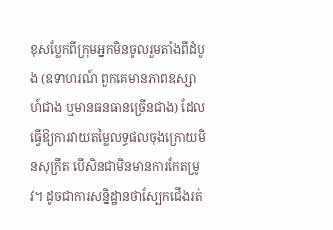ខុសប្លែកពីក្រុមអ្នកមិនចូលរួមតាំងពីដំបូង (ឧទាហរណ៍ ពួកគេមានភាពឧស្សាហ៍ជាង ឬមានធនធានច្រើនជាង) ដែលធ្វើឱ្យការវាយតម្លៃលទ្ធផលចុងក្រោយមិនសុក្រឹត បើសិនជាមិនមានការកែតម្រូវ។ ដូចជាការសន្និដ្ឋានថាស្បែកជើងរត់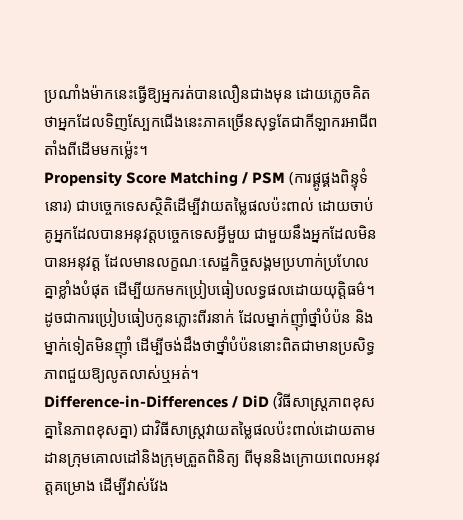ប្រណាំងម៉ាកនេះធ្វើឱ្យអ្នករត់បានលឿនជាងមុន ដោយភ្លេចគិតថាអ្នកដែលទិញស្បែកជើងនេះភាគច្រើនសុទ្ធតែជាកីឡាករអាជីពតាំងពីដើមមកម្ល៉េះ។
Propensity Score Matching / PSM (ការផ្គូផ្គងពិន្ទុទំនោរ) ជាបច្ចេកទេសស្ថិតិដើម្បីវាយតម្លៃផលប៉ះពាល់ ដោយចាប់គូអ្នកដែលបានអនុវត្តបច្ចេកទេសអ្វីមួយ ជាមួយនឹងអ្នកដែលមិនបានអនុវត្ត ដែលមានលក្ខណៈសេដ្ឋកិច្ចសង្គមប្រហាក់ប្រហែលគ្នាខ្លាំងបំផុត ដើម្បីយកមកប្រៀបធៀបលទ្ធផលដោយយុត្តិធម៌។ ដូចជាការប្រៀបធៀបកូនភ្លោះពីរនាក់ ដែលម្នាក់ញ៉ាំថ្នាំបំប៉ន និងម្នាក់ទៀតមិនញ៉ាំ ដើម្បីចង់ដឹងថាថ្នាំបំប៉ននោះពិតជាមានប្រសិទ្ធភាពជួយឱ្យលូតលាស់ឬអត់។
Difference-in-Differences / DiD (វិធីសាស្ត្រភាពខុសគ្នានៃភាពខុសគ្នា) ជាវិធីសាស្ត្រវាយតម្លៃផលប៉ះពាល់ដោយតាមដានក្រុមគោលដៅនិងក្រុមត្រួតពិនិត្យ ពីមុននិងក្រោយពេលអនុវត្តគម្រោង ដើម្បីវាស់វែង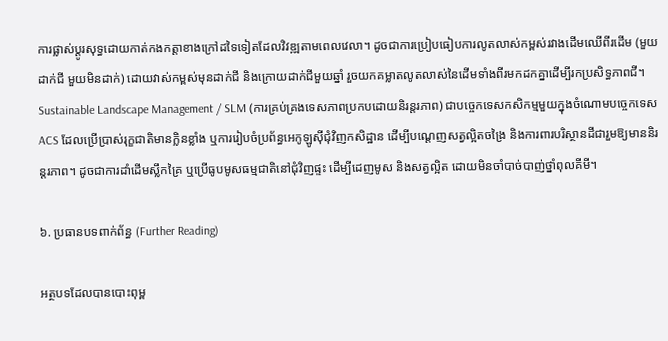ការផ្លាស់ប្តូរសុទ្ធដោយកាត់កងកត្តាខាងក្រៅដទៃទៀតដែលវិវឌ្ឍតាមពេលវេលា។ ដូចជាការប្រៀបធៀបការលូតលាស់កម្ពស់រវាងដើមឈើពីរដើម (មួយដាក់ជី មួយមិនដាក់) ដោយវាស់កម្ពស់មុនដាក់ជី និងក្រោយដាក់ជីមួយឆ្នាំ រួចយកគម្លាតលូតលាស់នៃដើមទាំងពីរមកដកគ្នាដើម្បីរកប្រសិទ្ធភាពជី។
Sustainable Landscape Management / SLM (ការគ្រប់គ្រងទេសភាពប្រកបដោយនិរន្តរភាព) ជាបច្ចេកទេសកសិកម្មមួយក្នុងចំណោមបច្ចេកទេស ACS ដែលប្រើប្រាស់រុក្ខជាតិមានក្លិនខ្លាំង ឬការរៀបចំប្រព័ន្ធអេកូឡូស៊ីជុំវិញកសិដ្ឋាន ដើម្បីបណ្តេញសត្វល្អិតចង្រៃ និងការពារបរិស្ថានដីជារួមឱ្យមាននិរន្តរភាព។ ដូចជាការដាំដើមស្លឹកគ្រៃ ឬប្រើធូបមូសធម្មជាតិនៅជុំវិញផ្ទះ ដើម្បីដេញមូស និងសត្វល្អិត ដោយមិនចាំបាច់បាញ់ថ្នាំពុលគីមី។

៦. ប្រធានបទពាក់ព័ន្ធ (Further Reading)

អត្ថបទដែលបានបោះពុម្ព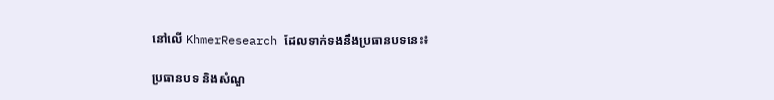នៅលើ KhmerResearch ដែលទាក់ទងនឹងប្រធានបទនេះ៖

ប្រធានបទ និងសំណួ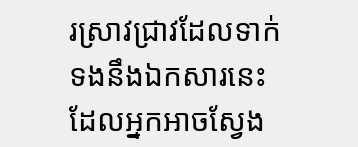រស្រាវជ្រាវដែលទាក់ទងនឹងឯកសារនេះ ដែលអ្នកអាចស្វែង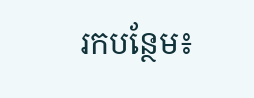រកបន្ថែម៖